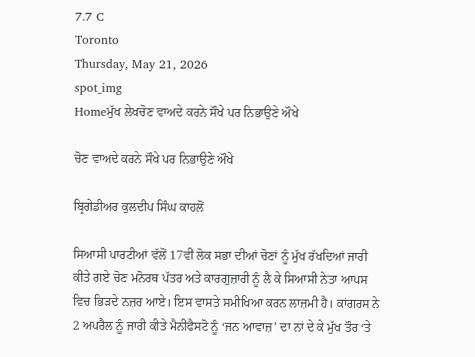7.7 C
Toronto
Thursday, May 21, 2026
spot_img
Homeਮੁੱਖ ਲੇਖਚੋਣ ਵਾਅਦੇ ਕਰਨੇ ਸੌਖੇ ਪਰ ਨਿਭਾਉਣੇ ਔਖੇ

ਚੋਣ ਵਾਅਦੇ ਕਰਨੇ ਸੌਖੇ ਪਰ ਨਿਭਾਉਣੇ ਔਖੇ

ਬ੍ਰਿਗੇਡੀਅਰ ਕੁਲਦੀਪ ਸਿੰਘ ਕਾਹਲੋਂ

ਸਿਆਸੀ ਪਾਰਟੀਆਂ ਵੱਲੋਂ 17ਵੀਂ ਲੋਕ ਸਭਾ ਦੀਆਂ ਚੋਣਾਂ ਨੂੰ ਮੁੱਖ ਰੱਖਦਿਆਂ ਜਾਰੀ ਕੀਤੇ ਗਏ ਚੋਣ ਮਨੋਰਥ ਪੱਤਰ ਅਤੇ ਕਾਰਗੁਜ਼ਾਰੀ ਨੂੰ ਲੈ ਕੇ ਸਿਆਸੀ ਨੇਤਾ ਆਪਸ ਵਿਚ ਭਿੜਦੇ ਨਜ਼ਰ ਆਏ। ਇਸ ਵਾਸਤੇ ਸਮੀਖਿਆ ਕਰਨ ਲਾਜ਼ਮੀ ਹੈ। ਕਾਂਗਰਸ ਨੇ 2 ਅਪਰੈਲ ਨੂੰ ਜਾਰੀ ਕੀਤੇ ਮੈਨੀਫੈਸਟੋ ਨੂੰ ‘ਜਨ ਆਵਾਜ਼’ ਦਾ ਨਾਂ ਦੇ ਕੇ ਮੁੱਖ ਤੌਰ ‘ਤੇ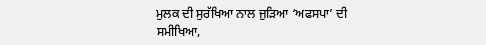ਮੁਲਕ ਦੀ ਸੁਰੱਖਿਆ ਨਾਲ ਜੁੜਿਆ ‘ਅਫਸਪਾ’ ਦੀ ਸਮੀਖਿਆ,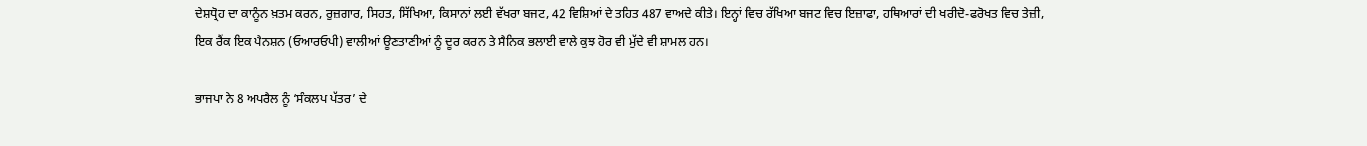ਦੇਸ਼ਧ੍ਰੋਹ ਦਾ ਕਾਨੂੰਨ ਖ਼ਤਮ ਕਰਨ, ਰੁਜ਼ਗਾਰ, ਸਿਹਤ, ਸਿੱਖਿਆ, ਕਿਸਾਨਾਂ ਲਈ ਵੱਖਰਾ ਬਜਟ, 42 ਵਿਸ਼ਿਆਂ ਦੇ ਤਹਿਤ 487 ਵਾਅਦੇ ਕੀਤੇ। ਇਨ੍ਹਾਂ ਵਿਚ ਰੱਖਿਆ ਬਜਟ ਵਿਚ ਇਜ਼ਾਫਾ, ਹਥਿਆਰਾਂ ਦੀ ਖਰੀਦੋ-ਫਰੋਖਤ ਵਿਚ ਤੇਜ਼ੀ, ਇਕ ਰੈਂਕ ਇਕ ਪੈਨਸ਼ਨ (ਓਆਰਓਪੀ) ਵਾਲੀਆਂ ਊਣਤਾਣੀਆਂ ਨੂੰ ਦੂਰ ਕਰਨ ਤੇ ਸੈਨਿਕ ਭਲਾਈ ਵਾਲੇ ਕੁਝ ਹੋਰ ਵੀ ਮੁੱਦੇ ਵੀ ਸ਼ਾਮਲ ਹਨ।

ਭਾਜਪਾ ਨੇ 8 ਅਪਰੈਲ ਨੂੰ ‘ਸੰਕਲਪ ਪੱਤਰ’ ਦੇ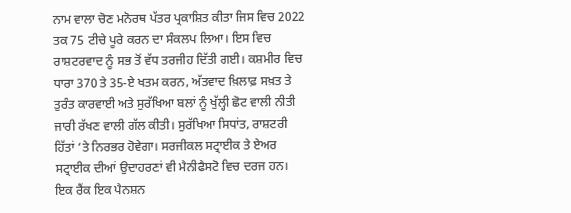ਨਾਮ ਵਾਲਾ ਚੋਣ ਮਨੋਰਥ ਪੱਤਰ ਪ੍ਰਕਾਸ਼ਿਤ ਕੀਤਾ ਜਿਸ ਵਿਚ 2022 ਤਕ 75 ਟੀਚੇ ਪੂਰੇ ਕਰਨ ਦਾ ਸੰਕਲਪ ਲਿਆ। ਇਸ ਵਿਚ ਰਾਸ਼ਟਰਵਾਦ ਨੂੰ ਸਭ ਤੋਂ ਵੱਧ ਤਰਜੀਹ ਦਿੱਤੀ ਗਈ। ਕਸ਼ਮੀਰ ਵਿਚ ਧਾਰਾ 370 ਤੇ 35-ਏ ਖਤਮ ਕਰਨ, ਅੱਤਵਾਦ ਖ਼ਿਲਾਫ਼ ਸਖ਼ਤ ਤੇ ਤੁਰੰਤ ਕਾਰਵਾਈ ਅਤੇ ਸੁਰੱਖਿਆ ਬਲਾਂ ਨੂੰ ਖੁੱਲ੍ਹੀ ਛੋਟ ਵਾਲੀ ਨੀਤੀ ਜਾਰੀ ਰੱਖਣ ਵਾਲੀ ਗੱਲ ਕੀਤੀ। ਸੁਰੱਖਿਆ ਸਿਧਾਂਤ, ਰਾਸ਼ਟਰੀ ਹਿੱਤਾਂ ‘ਤੇ ਨਿਰਭਰ ਹੋਵੇਗਾ। ਸਰਜੀਕਲ ਸਟ੍ਰਾਈਕ ਤੇ ਏਅਰ ਸਟ੍ਰਾਈਕ ਦੀਆਂ ਉਦਾਹਰਣਾਂ ਵੀ ਮੈਨੀਫੈਸਟੋ ਵਿਚ ਦਰਜ ਹਨ। ਇਕ ਰੈਂਕ ਇਕ ਪੈਨਸ਼ਨ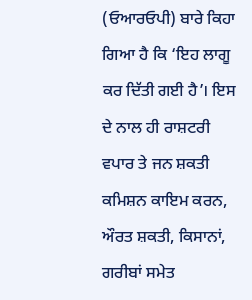(ਓਆਰਓਪੀ) ਬਾਰੇ ਕਿਹਾ ਗਿਆ ਹੈ ਕਿ ‘ਇਹ ਲਾਗੂ ਕਰ ਦਿੱਤੀ ਗਈ ਹੈ’। ਇਸ ਦੇ ਨਾਲ ਹੀ ਰਾਸ਼ਟਰੀ ਵਪਾਰ ਤੇ ਜਨ ਸ਼ਕਤੀ ਕਮਿਸ਼ਨ ਕਾਇਮ ਕਰਨ, ਔਰਤ ਸ਼ਕਤੀ, ਕਿਸਾਨਾਂ, ਗਰੀਬਾਂ ਸਮੇਤ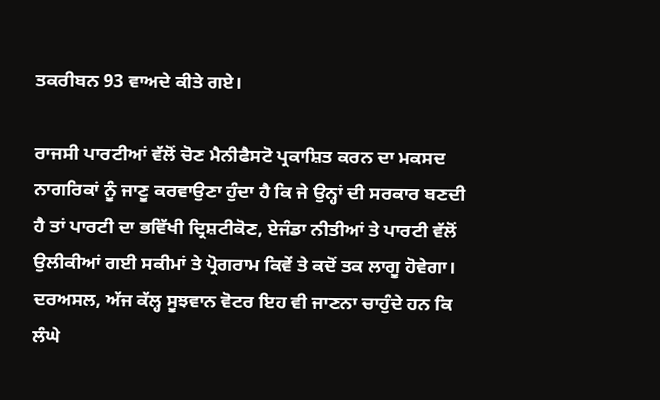ਤਕਰੀਬਨ 93 ਵਾਅਦੇ ਕੀਤੇ ਗਏ।

ਰਾਜਸੀ ਪਾਰਟੀਆਂ ਵੱਲੋਂ ਚੋਣ ਮੈਨੀਫੈਸਟੋ ਪ੍ਰਕਾਸ਼ਿਤ ਕਰਨ ਦਾ ਮਕਸਦ ਨਾਗਰਿਕਾਂ ਨੂੰ ਜਾਣੂ ਕਰਵਾਉਣਾ ਹੁੰਦਾ ਹੈ ਕਿ ਜੇ ਉਨ੍ਹਾਂ ਦੀ ਸਰਕਾਰ ਬਣਦੀ ਹੈ ਤਾਂ ਪਾਰਟੀ ਦਾ ਭਵਿੱਖੀ ਦ੍ਰਿਸ਼ਟੀਕੋਣ, ਏਜੰਡਾ ਨੀਤੀਆਂ ਤੇ ਪਾਰਟੀ ਵੱਲੋਂ ਉਲੀਕੀਆਂ ਗਈ ਸਕੀਮਾਂ ਤੇ ਪ੍ਰੋਗਰਾਮ ਕਿਵੇਂ ਤੇ ਕਦੋਂ ਤਕ ਲਾਗੂ ਹੋਵੇਗਾ। ਦਰਅਸਲ, ਅੱਜ ਕੱਲ੍ਹ ਸੂਝਵਾਨ ਵੋਟਰ ਇਹ ਵੀ ਜਾਣਨਾ ਚਾਹੁੰਦੇ ਹਨ ਕਿ ਲੰਘੇ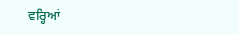ਵਰ੍ਹਿਆਂ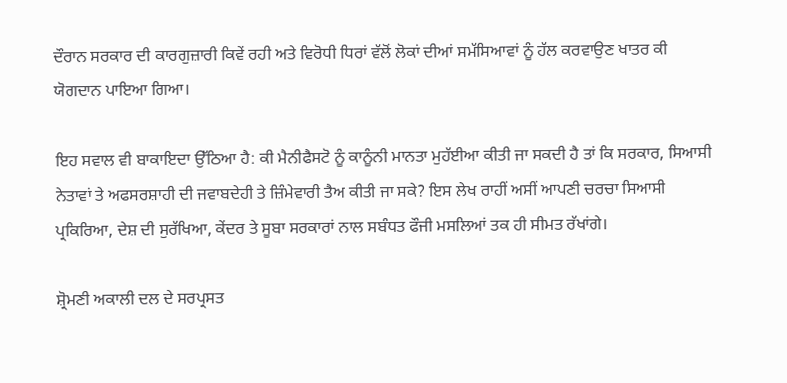ਦੌਰਾਨ ਸਰਕਾਰ ਦੀ ਕਾਰਗੁਜ਼ਾਰੀ ਕਿਵੇਂ ਰਹੀ ਅਤੇ ਵਿਰੋਧੀ ਧਿਰਾਂ ਵੱਲੋਂ ਲੋਕਾਂ ਦੀਆਂ ਸਮੱਸਿਆਵਾਂ ਨੂੰ ਹੱਲ ਕਰਵਾਉਣ ਖਾਤਰ ਕੀ ਯੋਗਦਾਨ ਪਾਇਆ ਗਿਆ।

ਇਹ ਸਵਾਲ ਵੀ ਬਾਕਾਇਦਾ ਉੱਠਿਆ ਹੈ: ਕੀ ਮੈਨੀਫੈਸਟੋ ਨੂੰ ਕਾਨੂੰਨੀ ਮਾਨਤਾ ਮੁਹੱਈਆ ਕੀਤੀ ਜਾ ਸਕਦੀ ਹੈ ਤਾਂ ਕਿ ਸਰਕਾਰ, ਸਿਆਸੀ ਨੇਤਾਵਾਂ ਤੇ ਅਫਸਰਸ਼ਾਹੀ ਦੀ ਜਵਾਬਦੇਹੀ ਤੇ ਜ਼ਿੰਮੇਵਾਰੀ ਤੈਅ ਕੀਤੀ ਜਾ ਸਕੇ? ਇਸ ਲੇਖ ਰਾਹੀਂ ਅਸੀਂ ਆਪਣੀ ਚਰਚਾ ਸਿਆਸੀ ਪ੍ਰਕਿਰਿਆ, ਦੇਸ਼ ਦੀ ਸੁਰੱਖਿਆ, ਕੇਂਦਰ ਤੇ ਸੂਬਾ ਸਰਕਾਰਾਂ ਨਾਲ ਸਬੰਧਤ ਫੌਜੀ ਮਸਲਿਆਂ ਤਕ ਹੀ ਸੀਮਤ ਰੱਖਾਂਗੇ।

ਸ਼੍ਰੋਮਣੀ ਅਕਾਲੀ ਦਲ ਦੇ ਸਰਪ੍ਰਸਤ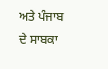ਅਤੇ ਪੰਜਾਬ ਦੇ ਸਾਬਕਾ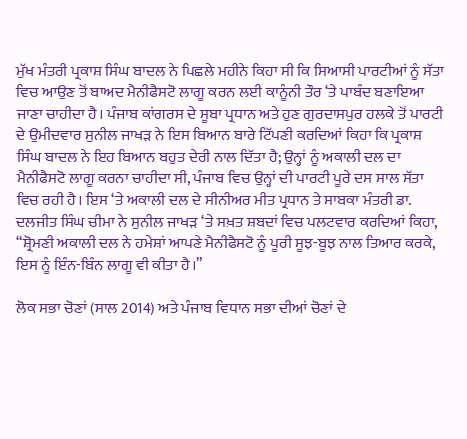ਮੁੱਖ ਮੰਤਰੀ ਪ੍ਰਕਾਸ਼ ਸਿੰਘ ਬਾਦਲ ਨੇ ਪਿਛਲੇ ਮਹੀਨੇ ਕਿਹਾ ਸੀ ਕਿ ਸਿਆਸੀ ਪਾਰਟੀਆਂ ਨੂੰ ਸੱਤਾ ਵਿਚ ਆਉਣ ਤੋਂ ਬਾਅਦ ਮੈਨੀਫੈਸਟੋ ਲਾਗੂ ਕਰਨ ਲਈ ਕਾਨੂੰਨੀ ਤੌਰ ‘ਤੇ ਪਾਬੰਦ ਬਣਾਇਆ ਜਾਣਾ ਚਾਹੀਦਾ ਹੈ। ਪੰਜਾਬ ਕਾਂਗਰਸ ਦੇ ਸੂਬਾ ਪ੍ਰਧਾਨ ਅਤੇ ਹੁਣ ਗੁਰਦਾਸਪੁਰ ਹਲਕੇ ਤੋਂ ਪਾਰਟੀ ਦੇ ਉਮੀਦਵਾਰ ਸੁਨੀਲ ਜਾਖੜ ਨੇ ਇਸ ਬਿਆਨ ਬਾਰੇ ਟਿੱਪਣੀ ਕਰਦਿਆਂ ਕਿਹਾ ਕਿ ਪ੍ਰਕਾਸ਼ ਸਿੰਘ ਬਾਦਲ ਨੇ ਇਹ ਬਿਆਨ ਬਹੁਤ ਦੇਰੀ ਨਾਲ ਦਿੱਤਾ ਹੈ; ਉਨ੍ਹਾਂ ਨੂੰ ਅਕਾਲੀ ਦਲ ਦਾ ਮੈਨੀਫੈਸਟੋ ਲਾਗੂ ਕਰਨਾ ਚਾਹੀਦਾ ਸੀ, ਪੰਜਾਬ ਵਿਚ ਉਨ੍ਹਾਂ ਦੀ ਪਾਰਟੀ ਪੂਰੇ ਦਸ ਸਾਲ ਸੱਤਾ ਵਿਚ ਰਹੀ ਹੈ। ਇਸ ‘ਤੇ ਅਕਾਲੀ ਦਲ ਦੇ ਸੀਨੀਅਰ ਮੀਤ ਪ੍ਰਧਾਨ ਤੇ ਸਾਬਕਾ ਮੰਤਰੀ ਡਾ. ਦਲਜੀਤ ਸਿੰਘ ਚੀਮਾ ਨੇ ਸੁਨੀਲ ਜਾਖੜ ‘ਤੇ ਸਖ਼ਤ ਸ਼ਬਦਾਂ ਵਿਚ ਪਲਟਵਾਰ ਕਰਦਿਆਂ ਕਿਹਾ, “ਸ਼੍ਰੋਮਣੀ ਅਕਾਲੀ ਦਲ ਨੇ ਹਮੇਸ਼ਾਂ ਆਪਣੇ ਮੈਨੀਫੈਸਟੋ ਨੂੰ ਪੂਰੀ ਸੂਝ-ਬੂਝ ਨਾਲ ਤਿਆਰ ਕਰਕੇ, ਇਸ ਨੂੰ ਇੰਨ-ਬਿੰਨ ਲਾਗੂ ਵੀ ਕੀਤਾ ਹੈ।”

ਲੋਕ ਸਭਾ ਚੋਣਾਂ (ਸਾਲ 2014) ਅਤੇ ਪੰਜਾਬ ਵਿਧਾਨ ਸਭਾ ਦੀਆਂ ਚੋਣਾਂ ਦੇ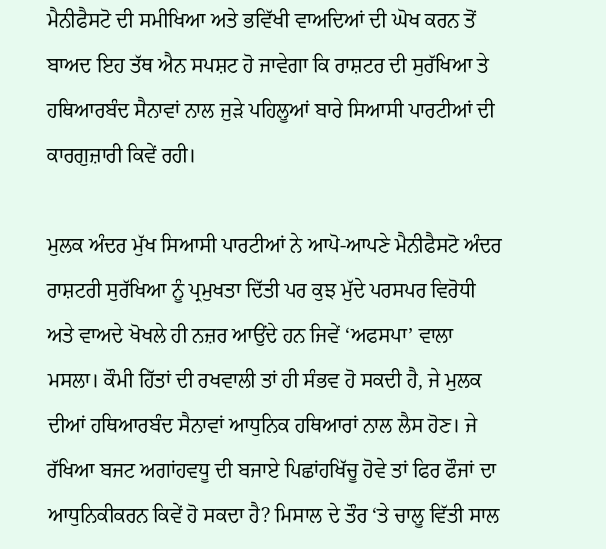ਮੈਨੀਫੈਸਟੋ ਦੀ ਸਮੀਖਿਆ ਅਤੇ ਭਵਿੱਖੀ ਵਾਅਦਿਆਂ ਦੀ ਘੋਖ ਕਰਨ ਤੋਂ ਬਾਅਦ ਇਹ ਤੱਥ ਐਨ ਸਪਸ਼ਟ ਹੋ ਜਾਵੇਗਾ ਕਿ ਰਾਸ਼ਟਰ ਦੀ ਸੁਰੱਖਿਆ ਤੇ ਹਥਿਆਰਬੰਦ ਸੈਨਾਵਾਂ ਨਾਲ ਜੁੜੇ ਪਹਿਲੂਆਂ ਬਾਰੇ ਸਿਆਸੀ ਪਾਰਟੀਆਂ ਦੀ ਕਾਰਗੁਜ਼ਾਰੀ ਕਿਵੇਂ ਰਹੀ।

ਮੁਲਕ ਅੰਦਰ ਮੁੱਖ ਸਿਆਸੀ ਪਾਰਟੀਆਂ ਨੇ ਆਪੋ-ਆਪਣੇ ਮੈਨੀਫੈਸਟੋ ਅੰਦਰ ਰਾਸ਼ਟਰੀ ਸੁਰੱਖਿਆ ਨੂੰ ਪ੍ਰਮੁਖਤਾ ਦਿੱਤੀ ਪਰ ਕੁਝ ਮੁੱਦੇ ਪਰਸਪਰ ਵਿਰੋਧੀ ਅਤੇ ਵਾਅਦੇ ਖੋਖਲੇ ਹੀ ਨਜ਼ਰ ਆਉਂਦੇ ਹਨ ਜਿਵੇਂ ‘ਅਫਸਪਾ’ ਵਾਲਾ ਮਸਲਾ। ਕੌਮੀ ਹਿੱਤਾਂ ਦੀ ਰਖਵਾਲੀ ਤਾਂ ਹੀ ਸੰਭਵ ਹੋ ਸਕਦੀ ਹੈ, ਜੇ ਮੁਲਕ ਦੀਆਂ ਹਥਿਆਰਬੰਦ ਸੈਨਾਵਾਂ ਆਧੁਨਿਕ ਹਥਿਆਰਾਂ ਨਾਲ ਲੈਸ ਹੋਣ। ਜੇ ਰੱਖਿਆ ਬਜਟ ਅਗਾਂਹਵਧੂ ਦੀ ਬਜਾਏ ਪਿਛਾਂਹਖਿੱਚੂ ਹੋਵੇ ਤਾਂ ਫਿਰ ਫੌਜਾਂ ਦਾ ਆਧੁਨਿਕੀਕਰਨ ਕਿਵੇਂ ਹੋ ਸਕਦਾ ਹੈ? ਮਿਸਾਲ ਦੇ ਤੌਰ ‘ਤੇ ਚਾਲੂ ਵਿੱਤੀ ਸਾਲ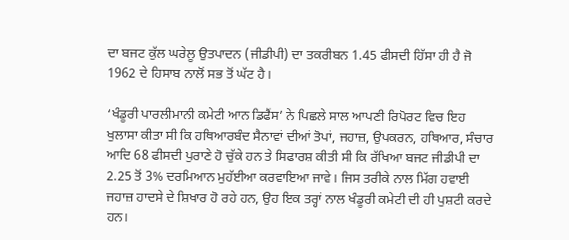ਦਾ ਬਜਟ ਕੁੱਲ ਘਰੇਲੂ ਉਤਪਾਦਨ (ਜੀਡੀਪੀ) ਦਾ ਤਕਰੀਬਨ 1.45 ਫੀਸਦੀ ਹਿੱਸਾ ਹੀ ਹੈ ਜੋ 1962 ਦੇ ਹਿਸਾਬ ਨਾਲੋਂ ਸਭ ਤੋਂ ਘੱਟ ਹੈ।

‘ਖੰਡੂਰੀ ਪਾਰਲੀਮਾਨੀ ਕਮੇਟੀ ਆਨ ਡਿਫੈਂਸ’ ਨੇ ਪਿਛਲੇ ਸਾਲ ਆਪਣੀ ਰਿਪੋਰਟ ਵਿਚ ਇਹ ਖੁਲਾਸਾ ਕੀਤਾ ਸੀ ਕਿ ਹਥਿਆਰਬੰਦ ਸੈਨਾਵਾਂ ਦੀਆਂ ਤੋਪਾਂ, ਜਹਾਜ਼, ਉਪਕਰਨ, ਹਥਿਆਰ, ਸੰਚਾਰ ਆਦਿ 68 ਫੀਸਦੀ ਪੁਰਾਣੇ ਹੋ ਚੁੱਕੇ ਹਨ ਤੇ ਸਿਫਾਰਸ਼ ਕੀਤੀ ਸੀ ਕਿ ਰੱਖਿਆ ਬਜਟ ਜੀਡੀਪੀ ਦਾ 2.25 ਤੋਂ 3% ਦਰਮਿਆਨ ਮੁਹੱਈਆ ਕਰਵਾਇਆ ਜਾਵੇ। ਜਿਸ ਤਰੀਕੇ ਨਾਲ ਮਿੱਗ ਹਵਾਈ ਜਹਾਜ਼ ਹਾਦਸੇ ਦੇ ਸ਼ਿਖਾਰ ਹੋ ਰਹੇ ਹਨ, ਉਹ ਇਕ ਤਰ੍ਹਾਂ ਨਾਲ ਖੰਡੂਰੀ ਕਮੇਟੀ ਦੀ ਹੀ ਪੁਸ਼ਟੀ ਕਰਦੇ ਹਨ।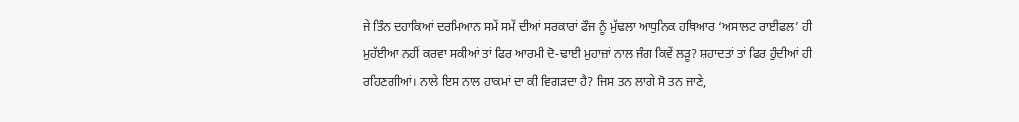ਜੇ ਤਿੰਨ ਦਹਾਕਿਆਂ ਦਰਮਿਆਨ ਸਮੇਂ ਸਮੇਂ ਦੀਆਂ ਸਰਕਾਰਾਂ ਫੌਜ ਨੂੰ ਮੁੱਢਲਾ ਆਧੁਨਿਕ ਹਥਿਆਰ ‘ਅਸਾਲਟ ਰਾਈਫਲ’ ਹੀ ਮੁਹੱਈਆ ਨਹੀਂ ਕਰਵਾ ਸਕੀਆਂ ਤਾਂ ਫਿਰ ਆਰਮੀ ਦੋ-ਢਾਈ ਮੁਹਾਜ਼ਾਂ ਨਾਲ ਜੰਗ ਕਿਵੇਂ ਲੜੂ? ਸ਼ਹਾਦਤਾਂ ਤਾਂ ਫਿਰ ਹੁੰਦੀਆਂ ਹੀ ਰਹਿਣਗੀਆਂ। ਨਾਲੇ ਇਸ ਨਾਲ ਹਾਕਮਾਂ ਦਾ ਕੀ ਵਿਗੜਦਾ ਹੈ? ਜਿਸ ਤਨ ਲਾਗੇ ਸੋ ਤਨ ਜਾਣੇ,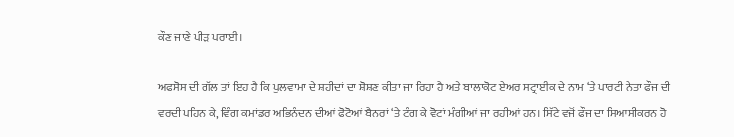ਕੌਣ ਜਾਣੇ ਪੀੜ ਪਰਾਈ।

ਅਫਸੋਸ ਦੀ ਗੱਲ ਤਾਂ ਇਹ ਹੈ ਕਿ ਪੁਲਵਾਮਾ ਦੇ ਸ਼ਹੀਦਾਂ ਦਾ ਸ਼ੋਸ਼ਣ ਕੀਤਾ ਜਾ ਰਿਹਾ ਹੈ ਅਤੇ ਬਾਲਾਕੋਟ ਏਅਰ ਸਟ੍ਰਾਈਕ ਦੇ ਨਾਮ ‘ਤੇ ਪਾਰਟੀ ਨੇਤਾ ਫੌਜ ਦੀ ਵਰਦੀ ਪਹਿਨ ਕੇ, ਵਿੰਗ ਕਮਾਂਡਰ ਅਭਿਨੰਦਨ ਦੀਆਂ ਫੋਟੋਆਂ ਬੈਨਰਾਂ ‘ਤੇ ਟੰਗ ਕੇ ਵੋਟਾਂ ਮੰਗੀਆਂ ਜਾ ਰਹੀਆਂ ਹਨ। ਸਿੱਟੇ ਵਜੋਂ ਫੌਜ ਦਾ ਸਿਆਸੀਕਰਨ ਹੋ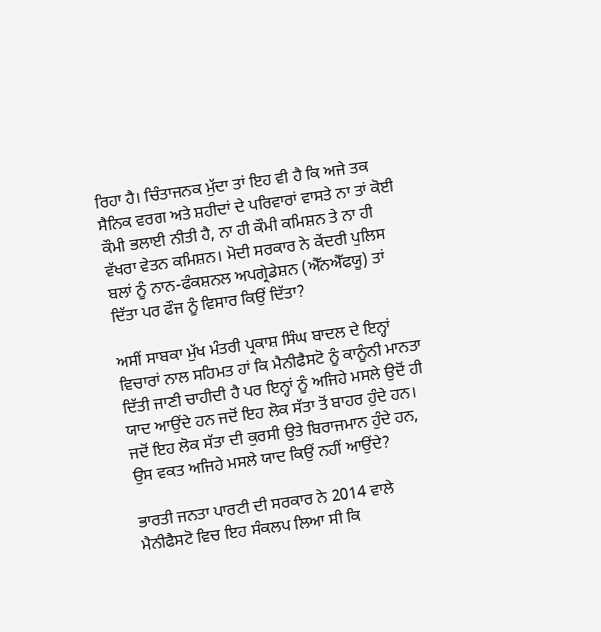ਰਿਹਾ ਹੈ। ਚਿੰਤਾਜਨਕ ਮੁੱਦਾ ਤਾਂ ਇਹ ਵੀ ਹੈ ਕਿ ਅਜੇ ਤਕ ਸੈਨਿਕ ਵਰਗ ਅਤੇ ਸ਼ਹੀਦਾਂ ਦੇ ਪਰਿਵਾਰਾਂ ਵਾਸਤੇ ਨਾ ਤਾਂ ਕੋਈ ਕੌਮੀ ਭਲਾਈ ਨੀਤੀ ਹੈ, ਨਾ ਹੀ ਕੌਮੀ ਕਮਿਸ਼ਨ ਤੇ ਨਾ ਹੀ ਵੱਖਰਾ ਵੇਤਨ ਕਮਿਸ਼ਨ। ਮੋਦੀ ਸਰਕਾਰ ਨੇ ਕੇਂਦਰੀ ਪੁਲਿਸ ਬਲਾਂ ਨੂੰ ਨਾਨ-ਫੰਕਸ਼ਨਲ ਅਪਗ੍ਰੇਡੇਸ਼ਨ (ਐੱਨਐੱਫਯੂ) ਤਾਂ ਦਿੱਤਾ ਪਰ ਫੌਜ ਨੂੰ ਵਿਸਾਰ ਕਿਉਂ ਦਿੱਤਾ?

ਅਸੀਂ ਸਾਬਕਾ ਮੁੱਖ ਮੰਤਰੀ ਪ੍ਰਕਾਸ਼ ਸਿੰਘ ਬਾਦਲ ਦੇ ਇਨ੍ਹਾਂ ਵਿਚਾਰਾਂ ਨਾਲ ਸਹਿਮਤ ਹਾਂ ਕਿ ਮੈਨੀਫੈਸਟੋ ਨੂੰ ਕਾਨੂੰਨੀ ਮਾਨਤਾ ਦਿੱਤੀ ਜਾਣੀ ਚਾਹੀਦੀ ਹੈ ਪਰ ਇਨ੍ਹਾਂ ਨੂੰ ਅਜਿਹੇ ਮਸਲੇ ਉਦੋਂ ਹੀ ਯਾਦ ਆਉਂਦੇ ਹਨ ਜਦੋਂ ਇਹ ਲੋਕ ਸੱਤਾ ਤੋਂ ਬਾਹਰ ਹੁੰਦੇ ਹਨ। ਜਦੋਂ ਇਹ ਲੋਕ ਸੱਤਾ ਦੀ ਕੁਰਸੀ ਉਤੇ ਬਿਰਾਜਮਾਨ ਹੁੰਦੇ ਹਨ, ਉਸ ਵਕਤ ਅਜਿਹੇ ਮਸਲੇ ਯਾਦ ਕਿਉਂ ਨਹੀਂ ਆਉਂਦੇ?

ਭਾਰਤੀ ਜਨਤਾ ਪਾਰਟੀ ਦੀ ਸਰਕਾਰ ਨੇ 2014 ਵਾਲੇ ਮੈਨੀਫੈਸਟੋ ਵਿਚ ਇਹ ਸੰਕਲਪ ਲਿਆ ਸੀ ਕਿ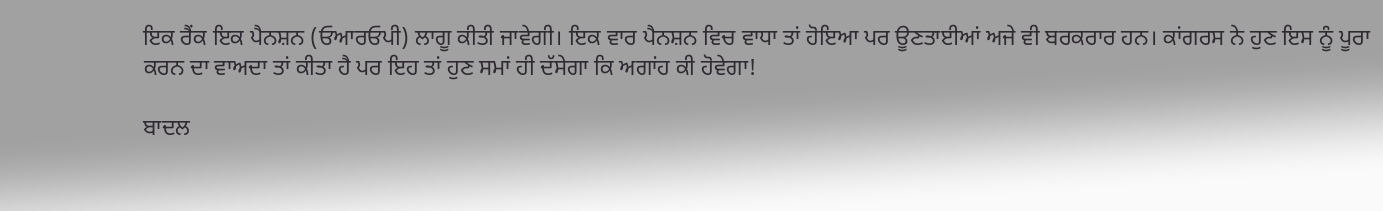ਇਕ ਰੈਂਕ ਇਕ ਪੈਨਸ਼ਨ (ਓਆਰਓਪੀ) ਲਾਗੂ ਕੀਤੀ ਜਾਵੇਗੀ। ਇਕ ਵਾਰ ਪੈਨਸ਼ਨ ਵਿਚ ਵਾਧਾ ਤਾਂ ਹੋਇਆ ਪਰ ਊਣਤਾਈਆਂ ਅਜੇ ਵੀ ਬਰਕਰਾਰ ਹਨ। ਕਾਂਗਰਸ ਨੇ ਹੁਣ ਇਸ ਨੂੰ ਪੂਰਾ ਕਰਨ ਦਾ ਵਾਅਦਾ ਤਾਂ ਕੀਤਾ ਹੈ ਪਰ ਇਹ ਤਾਂ ਹੁਣ ਸਮਾਂ ਹੀ ਦੱਸੇਗਾ ਕਿ ਅਗਾਂਹ ਕੀ ਹੋਵੇਗਾ!

ਬਾਦਲ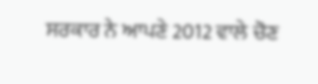ਸਰਕਾਰ ਨੇ ਆਪਣੇ 2012 ਵਾਲੇ ਚੋਣ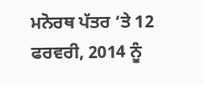ਮਨੋਰਥ ਪੱਤਰ ‘ਤੇ 12 ਫਰਵਰੀ, 2014 ਨੂੰ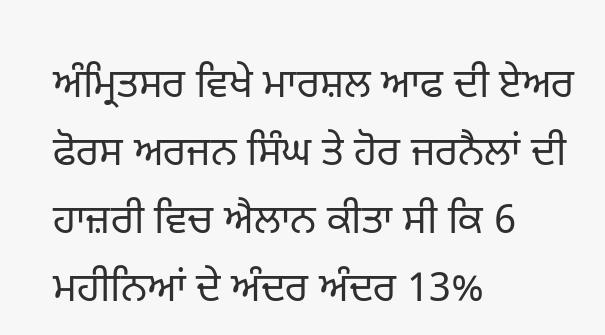ਅੰਮ੍ਰਿਤਸਰ ਵਿਖੇ ਮਾਰਸ਼ਲ ਆਫ ਦੀ ਏਅਰ ਫੋਰਸ ਅਰਜਨ ਸਿੰਘ ਤੇ ਹੋਰ ਜਰਨੈਲਾਂ ਦੀ ਹਾਜ਼ਰੀ ਵਿਚ ਐਲਾਨ ਕੀਤਾ ਸੀ ਕਿ 6 ਮਹੀਨਿਆਂ ਦੇ ਅੰਦਰ ਅੰਦਰ 13%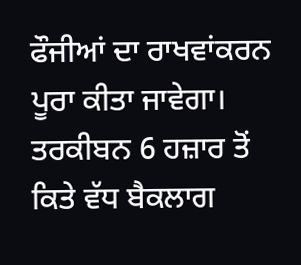ਫੌਜੀਆਂ ਦਾ ਰਾਖਵਾਂਕਰਨ ਪੂਰਾ ਕੀਤਾ ਜਾਵੇਗਾ। ਤਰਕੀਬਨ 6 ਹਜ਼ਾਰ ਤੋਂ ਕਿਤੇ ਵੱਧ ਬੈਕਲਾਗ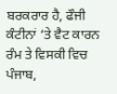ਬਰਕਰਾਰ ਹੈ, ਫੌਜੀ ਕੰਟੀਨਾਂ ‘ਤੇ ਵੈਟ ਕਾਰਨ ਰੰਮ ਤੇ ਵਿਸਕੀ ਵਿਚ ਪੰਜਾਬ,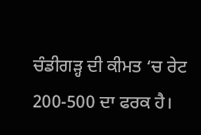ਚੰਡੀਗੜ੍ਹ ਦੀ ਕੀਮਤ ‘ਚ ਰੇਟ 200-500 ਦਾ ਫਰਕ ਹੈ।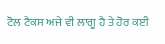ਟੋਲ ਟੈਕਸ ਅਜੇ ਵੀ ਲਾਗੂ ਹੈ ਤੇ ਹੋਰ ਕਈ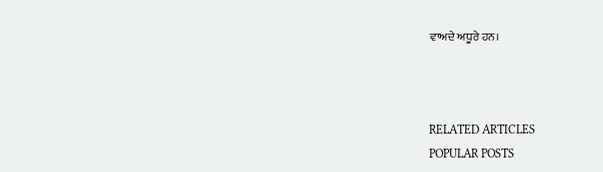ਵਾਅਦੇ ਅਧੂਰੇ ਹਨ।



RELATED ARTICLES
POPULAR POSTS